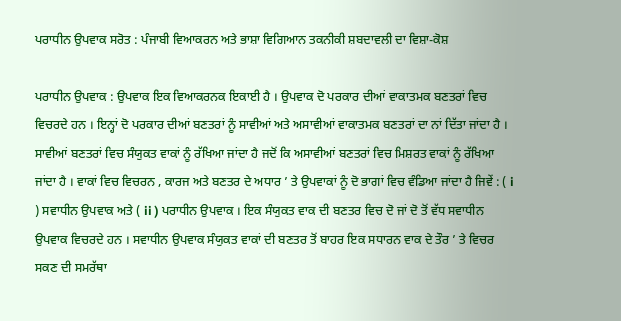ਪਰਾਧੀਨ ਉਪਵਾਕ ਸਰੋਤ : ਪੰਜਾਬੀ ਵਿਆਕਰਨ ਅਤੇ ਭਾਸ਼ਾ ਵਿਗਿਆਨ ਤਕਨੀਕੀ ਸ਼ਬਦਾਵਲੀ ਦਾ ਵਿਸ਼ਾ-ਕੋਸ਼

ਪਰਾਧੀਨ ਉਪਵਾਕ : ਉਪਵਾਕ ਇਕ ਵਿਆਕਰਨਕ ਇਕਾਈ ਹੈ । ਉਪਵਾਕ ਦੋ ਪਰਕਾਰ ਦੀਆਂ ਵਾਕਾਤਮਕ ਬਣਤਰਾਂ ਵਿਚ ਵਿਚਰਦੇ ਹਨ । ਇਨ੍ਹਾਂ ਦੋ ਪਰਕਾਰ ਦੀਆਂ ਬਣਤਰਾਂ ਨੂੰ ਸਾਵੀਆਂ ਅਤੇ ਅਸਾਵੀਆਂ ਵਾਕਾਤਮਕ ਬਣਤਰਾਂ ਦਾ ਨਾਂ ਦਿੱਤਾ ਜਾਂਦਾ ਹੈ । ਸਾਵੀਆਂ ਬਣਤਰਾਂ ਵਿਚ ਸੰਯੁਕਤ ਵਾਕਾਂ ਨੂੰ ਰੱਖਿਆ ਜਾਂਦਾ ਹੈ ਜਦੋਂ ਕਿ ਅਸਾਵੀਆਂ ਬਣਤਰਾਂ ਵਿਚ ਮਿਸ਼ਰਤ ਵਾਕਾਂ ਨੂੰ ਰੱਖਿਆ ਜਾਂਦਾ ਹੈ । ਵਾਕਾਂ ਵਿਚ ਵਿਚਰਨ , ਕਾਰਜ ਅਤੇ ਬਣਤਰ ਦੇ ਅਧਾਰ ’ ਤੇ ਉਪਵਾਕਾਂ ਨੂੰ ਦੋ ਭਾਗਾਂ ਵਿਚ ਵੰਡਿਆ ਜਾਂਦਾ ਹੈ ਜਿਵੇਂ : ( i ) ਸਵਾਧੀਨ ਉਪਵਾਕ ਅਤੇ ( ii ) ਪਰਾਧੀਨ ਉਪਵਾਕ । ਇਕ ਸੰਯੁਕਤ ਵਾਕ ਦੀ ਬਣਤਰ ਵਿਚ ਦੋ ਜਾਂ ਦੋ ਤੋਂ ਵੱਧ ਸਵਾਧੀਨ ਉਪਵਾਕ ਵਿਚਰਦੇ ਹਨ । ਸਵਾਧੀਨ ਉਪਵਾਕ ਸੰਯੁਕਤ ਵਾਕਾਂ ਦੀ ਬਣਤਰ ਤੋਂ ਬਾਹਰ ਇਕ ਸਧਾਰਨ ਵਾਕ ਦੇ ਤੌਰ ’ ਤੇ ਵਿਚਰ ਸਕਣ ਦੀ ਸਮਰੱਥਾ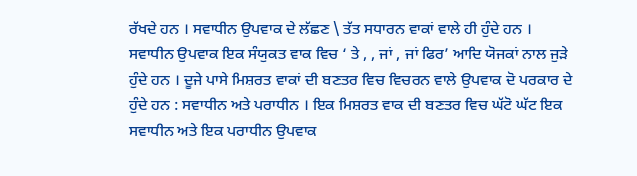ਰੱਖਦੇ ਹਨ । ਸਵਾਧੀਨ ਉਪਵਾਕ ਦੇ ਲੱਛਣ \ ਤੱਤ ਸਧਾਰਨ ਵਾਕਾਂ ਵਾਲੇ ਹੀ ਹੁੰਦੇ ਹਨ । ਸਵਾਧੀਨ ਉਪਵਾਕ ਇਕ ਸੰਯੁਕਤ ਵਾਕ ਵਿਚ ‘ ਤੇ , , ਜਾਂ , ਜਾਂ ਫਿਰ’ ਆਦਿ ਯੋਜਕਾਂ ਨਾਲ ਜੁੜੇ ਹੁੰਦੇ ਹਨ । ਦੂਜੇ ਪਾਸੇ ਮਿਸ਼ਰਤ ਵਾਕਾਂ ਦੀ ਬਣਤਰ ਵਿਚ ਵਿਚਰਨ ਵਾਲੇ ਉਪਵਾਕ ਦੋ ਪਰਕਾਰ ਦੇ ਹੁੰਦੇ ਹਨ : ਸਵਾਧੀਨ ਅਤੇ ਪਰਾਧੀਨ । ਇਕ ਮਿਸ਼ਰਤ ਵਾਕ ਦੀ ਬਣਤਰ ਵਿਚ ਘੱਟੋ ਘੱਟ ਇਕ ਸਵਾਧੀਨ ਅਤੇ ਇਕ ਪਰਾਧੀਨ ਉਪਵਾਕ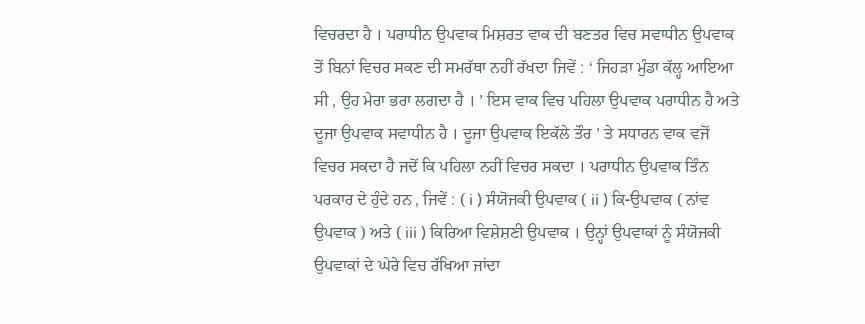ਵਿਚਰਦਾ ਹੈ । ਪਰਾਧੀਨ ਉਪਵਾਕ ਮਿਸ਼ਰਤ ਵਾਕ ਦੀ ਬਣਤਰ ਵਿਚ ਸਵਾਧੀਨ ਉਪਵਾਕ ਤੋਂ ਬਿਨਾਂ ਵਿਚਰ ਸਕਣ ਦੀ ਸਮਰੱਥਾ ਨਹੀਂ ਰੱਖਦਾ ਜਿਵੇਂ : ‘ ਜਿਹੜਾ ਮੁੰਡਾ ਕੱਲ੍ਹ ਆਇਆ ਸੀ , ਉਹ ਮੇਰਾ ਭਰਾ ਲਗਦਾ ਹੈ । ’ ਇਸ ਵਾਕ ਵਿਚ ਪਹਿਲਾ ਉਪਵਾਕ ਪਰਾਧੀਨ ਹੈ ਅਤੇ ਦੂਜਾ ਉਪਵਾਕ ਸਵਾਧੀਨ ਹੈ । ਦੂਜਾ ਉਪਵਾਕ ਇਕੱਲੇ ਤੌਰ ’ ਤੇ ਸਧਾਰਨ ਵਾਕ ਵਜੋਂ ਵਿਚਰ ਸਕਦਾ ਹੈ ਜਦੋਂ ਕਿ ਪਹਿਲਾ ਨਹੀਂ ਵਿਚਰ ਸਕਦਾ । ਪਰਾਧੀਨ ਉਪਵਾਕ ਤਿੰਨ ਪਰਕਾਰ ਦੇ ਹੁੰਦੇ ਹਨ , ਜਿਵੇਂ : ( i ) ਸੰਯੋਜਕੀ ਉਪਵਾਕ ( ii ) ਕਿ-ਉਪਵਾਕ ( ਨਾਂਵ ਉਪਵਾਕ ) ਅਤੇ ( iii ) ਕਿਰਿਆ ਵਿਸ਼ੇਸ਼ਣੀ ਉਪਵਾਕ । ਉਨ੍ਹਾਂ ਉਪਵਾਕਾਂ ਨੂੰ ਸੰਯੋਜਕੀ ਉਪਵਾਕਾਂ ਦੇ ਘੇਰੇ ਵਿਚ ਰੱਖਿਆ ਜਾਂਦਾ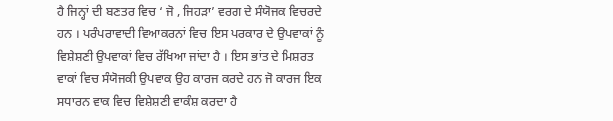ਹੈ ਜਿਨ੍ਹਾਂ ਦੀ ਬਣਤਰ ਵਿਚ ‘ ਜੋ , ਜਿਹੜਾ’ ਵਰਗ ਦੇ ਸੰਯੋਜਕ ਵਿਚਰਦੇ ਹਨ । ਪਰੰਪਰਾਵਾਦੀ ਵਿਆਕਰਨਾਂ ਵਿਚ ਇਸ ਪਰਕਾਰ ਦੇ ਉਪਵਾਕਾਂ ਨੂੰ ਵਿਸ਼ੇਸ਼ਣੀ ਉਪਵਾਕਾਂ ਵਿਚ ਰੱਖਿਆ ਜਾਂਦਾ ਹੈ । ਇਸ ਭਾਂਤ ਦੇ ਮਿਸ਼ਰਤ ਵਾਕਾਂ ਵਿਚ ਸੰਯੋਜਕੀ ਉਪਵਾਕ ਉਹ ਕਾਰਜ ਕਰਦੇ ਹਨ ਜੋ ਕਾਰਜ ਇਕ ਸਧਾਰਨ ਵਾਕ ਵਿਚ ਵਿਸ਼ੇਸ਼ਣੀ ਵਾਕੰਸ਼ ਕਰਦਾ ਹੈ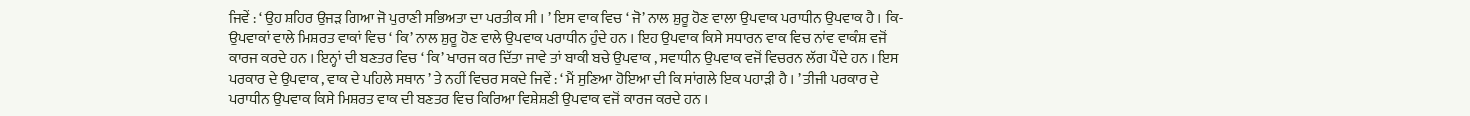ਜਿਵੇਂ : ‘ ਉਹ ਸ਼ਹਿਰ ਉਜੜ ਗਿਆ ਜੋ ਪੁਰਾਣੀ ਸਭਿਅਤਾ ਦਾ ਪਰਤੀਕ ਸੀ । ’ ਇਸ ਵਾਕ ਵਿਚ ‘ ਜੋ’ ਨਾਲ ਸ਼ੁਰੂ ਹੋਣ ਵਾਲਾ ਉਪਵਾਕ ਪਰਾਧੀਨ ਉਪਵਾਕ ਹੈ । ਕਿ-ਉਪਵਾਕਾਂ ਵਾਲੇ ਮਿਸ਼ਰਤ ਵਾਕਾਂ ਵਿਚ ‘ ਕਿ’ ਨਾਲ ਸ਼ੁਰੂ ਹੋਣ ਵਾਲੇ ਉਪਵਾਕ ਪਰਾਧੀਨ ਹੁੰਦੇ ਹਨ । ਇਹ ਉਪਵਾਕ ਕਿਸੇ ਸਧਾਰਨ ਵਾਕ ਵਿਚ ਨਾਂਵ ਵਾਕੰਸ਼ ਵਜੋਂ ਕਾਰਜ ਕਰਦੇ ਹਨ । ਇਨ੍ਹਾਂ ਦੀ ਬਣਤਰ ਵਿਚ ‘ ਕਿ’ ਖਾਰਜ ਕਰ ਦਿੱਤਾ ਜਾਵੇ ਤਾਂ ਬਾਕੀ ਬਚੇ ਉਪਵਾਕ , ਸਵਾਧੀਨ ਉਪਵਾਕ ਵਜੋਂ ਵਿਚਰਨ ਲੱਗ ਪੈਂਦੇ ਹਨ । ਇਸ ਪਰਕਾਰ ਦੇ ਉਪਵਾਕ , ਵਾਕ ਦੇ ਪਹਿਲੇ ਸਥਾਨ ’ ਤੇ ਨਹੀਂ ਵਿਚਰ ਸਕਦੇ ਜਿਵੇਂ : ‘ ਮੈਂ ਸੁਣਿਆ ਹੋਇਆ ਦੀ ਕਿ ਸਾਂਗਲੇ ਇਕ ਪਹਾੜੀ ਹੈ । ’ ਤੀਜੀ ਪਰਕਾਰ ਦੇ ਪਰਾਧੀਨ ਉਪਵਾਕ ਕਿਸੇ ਮਿਸ਼ਰਤ ਵਾਕ ਦੀ ਬਣਤਰ ਵਿਚ ਕਿਰਿਆ ਵਿਸ਼ੇਸ਼ਣੀ ਉਪਵਾਕ ਵਜੋਂ ਕਾਰਜ ਕਰਦੇ ਹਨ ।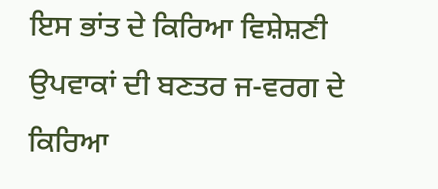ਇਸ ਭਾਂਤ ਦੇ ਕਿਰਿਆ ਵਿਸ਼ੇਸ਼ਣੀ ਉਪਵਾਕਾਂ ਦੀ ਬਣਤਰ ਜ-ਵਰਗ ਦੇ ਕਿਰਿਆ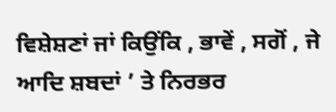ਵਿਸ਼ੇਸ਼ਣਾਂ ਜਾਂ ਕਿਉਂਕਿ , ਭਾਵੇਂ , ਸਗੋਂ , ਜੇ ਆਦਿ ਸ਼ਬਦਾਂ ’ ਤੇ ਨਿਰਭਰ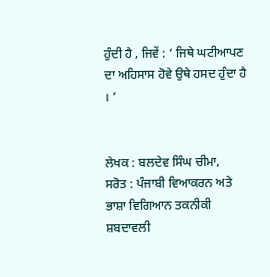ਹੁੰਦੀ ਹੈ , ਜਿਵੇਂ : ‘ ਜਿਥੇ ਘਟੀਆਪਣ ਦਾ ਅਹਿਸਾਸ ਹੋਵੇ ਉਥੇ ਹਸਦ ਹੁੰਦਾ ਹੈ । ’


ਲੇਖਕ : ਬਲਦੇਵ ਸਿੰਘ ਚੀਮਾ,
ਸਰੋਤ : ਪੰਜਾਬੀ ਵਿਆਕਰਨ ਅਤੇ ਭਾਸ਼ਾ ਵਿਗਿਆਨ ਤਕਨੀਕੀ ਸ਼ਬਦਾਵਲੀ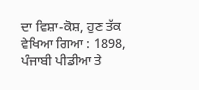ਦਾ ਵਿਸ਼ਾ-ਕੋਸ਼, ਹੁਣ ਤੱਕ ਵੇਖਿਆ ਗਿਆ : 1898, ਪੰਜਾਬੀ ਪੀਡੀਆ ਤੇ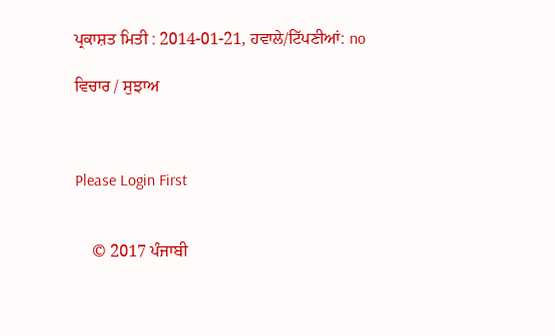ਪ੍ਰਕਾਸ਼ਤ ਮਿਤੀ : 2014-01-21, ਹਵਾਲੇ/ਟਿੱਪਣੀਆਂ: no

ਵਿਚਾਰ / ਸੁਝਾਅ



Please Login First


    © 2017 ਪੰਜਾਬੀ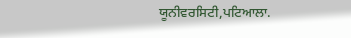ਯੂਨੀਵਰਸਿਟੀ,ਪਟਿਆਲਾ.